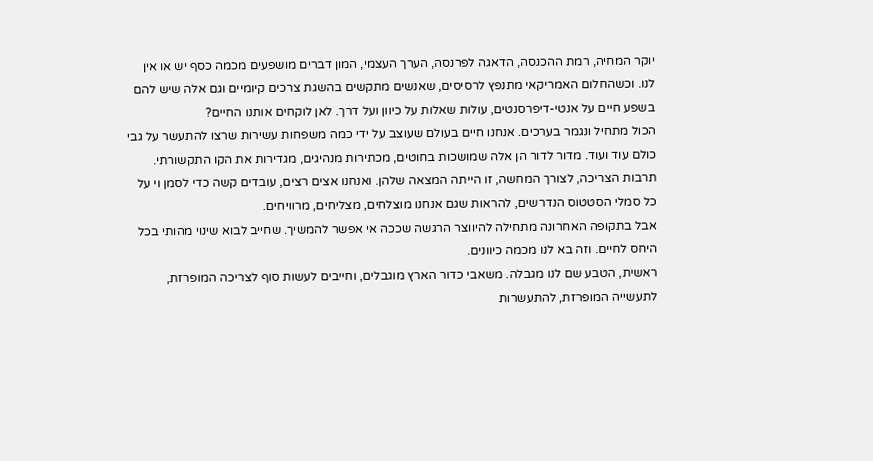יוקר המחיה, רמת ההכנסה, הדאגה לפרנסה, הערך העצמי, המון דברים מושפעים מכמה כסף יש או אין לנו. וכשהחלום האמריקאי מתנפץ לרסיסים, שאנשים מתקשים בהשגת צרכים קיומיים וגם אלה שיש להם בשפע חיים על אנטי-דיפרסנטים, עולות שאלות על כיוון ועל דרך. לאן לוקחים אותנו החיים?
הכול מתחיל ונגמר בערכים. אנחנו חיים בעולם שעוצב על ידי כמה משפחות עשירות שרצו להתעשר על גבי כולם עוד ועוד. מדור לדור הן אלה שמושכות בחוטים, מכתירות מנהיגים, מגדירות את הקו התקשורתי. תרבות הצריכה, לצורך המחשה, זו הייתה המצאה שלהן. ואנחנו אצים רצים, עובדים קשה כדי לסמן וי על כל סמלי הסטטוס הנדרשים, להראות שגם אנחנו מוצלחים, מצליחים, מרוויחים.
אבל בתקופה האחרונה מתחילה להיווצר הרגשה שככה אי אפשר להמשיך. שחייב לבוא שינוי מהותי בכל היחס לחיים. וזה בא לנו מכמה כיוונים.
ראשית, הטבע שם לנו מגבלה. משאבי כדור הארץ מוגבלים, וחייבים לעשות סוף לצריכה המופרזת, לתעשייה המופרזת, להתעשרות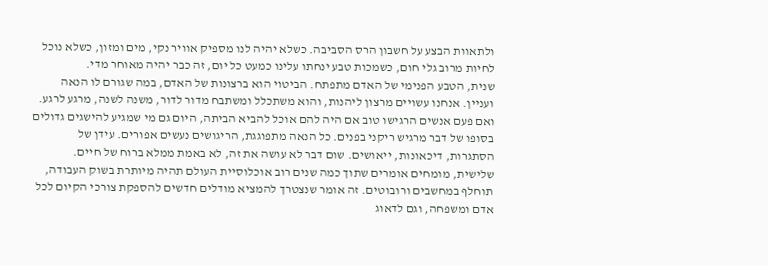ולתאוות הבצע על חשבון הרס הסביבה. כשלא יהיה לנו מספיק אוויר נקי, מים ומזון, כשלא נוכל לחיות מרוב גלי חום, כשמכות טבע ינחתו עלינו כמעט כל יום, זה כבר יהיה מאוחר מדי.
שנית, הטבע הפנימי של האדם מתפתח. הביטוי הוא ברצונות של האדם, במה שגורם לו הנאה ועניין. אנחנו עשויים מרצון ליהנות, והוא משתכלל ומשתבח מדור לדור, משנה לשנה, מרגע לרגע. ואם פעם אנשים הרגישו טוב אם היה להם אוכל להביא הביתה, היום גם מי שמגיע להישגים גדולים בסופו של דבר מרגיש ריקני בפנים. כל הנאה מתפוגגת, הריגושים נעשים אפורים. עידן של הסתגרות, דיכאונות, ייאושים. שום דבר לא עושה את זה, לא באמת ממלא ברוח של חיים.
שלישית, מומחים אומרים שתוך כמה שנים רוב אוכלוסיית העולם תהיה מיותרת בשוק העבודה, תוחלף במחשבים ורובוטים. זה אומר שנצטרך להמציא מודלים חדשים להספקת צורכי הקיום לכל אדם ומשפחה, וגם לדאוג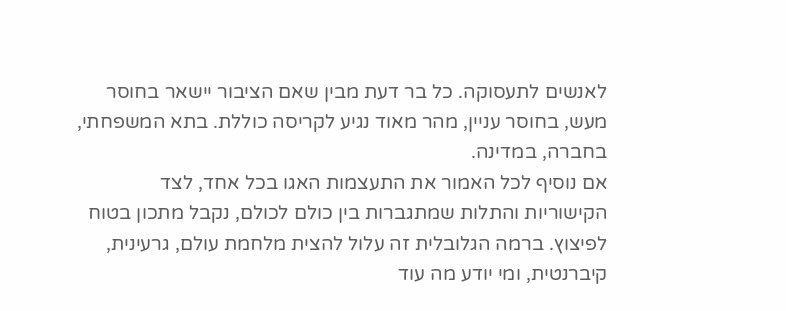לאנשים לתעסוקה. כל בר דעת מבין שאם הציבור יישאר בחוסר מעש, בחוסר עניין, מהר מאוד נגיע לקריסה כוללת. בתא המשפחתי, בחברה, במדינה.
אם נוסיף לכל האמור את התעצמות האגו בכל אחד, לצד הקישוריות והתלות שמתגברות בין כולם לכולם, נקבל מתכון בטוח לפיצוץ. ברמה הגלובלית זה עלול להצית מלחמת עולם, גרעינית, קיברנטית, ומי יודע מה עוד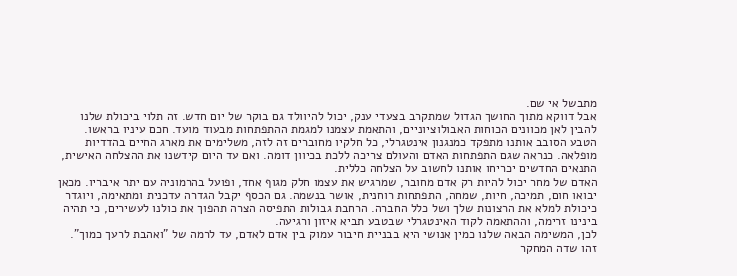מתבשל אי שם.
אבל דווקא מתוך החושך הגדול שמתקרב בצעדי ענק, יכול להיוולד גם בוקר של יום חדש. זה תלוי ביכולת שלנו להבין לאן מכוונים הכוחות האבולוציוניים, והתאמת עצמנו למגמת ההתפתחות מבעוד מועד. חכם עיניו בראשו.
הטבע הסובב אותנו מתפקד כמנגנון אינטגרלי, כל חלקיו מחוברים זה לזה, משלימים את מארג החיים בהדדיות מופלאה. כנראה שגם התפתחות האדם והעולם צריכה ללכת בכיוון דומה. ואם עד היום קידשנו את ההצלחה האישית, התנאים החדשים יכריחו אותנו לחשוב על הצלחה כללית.
האדם של מחר יכול להיות רק אדם מחובר, שמרגיש את עצמו חלק מגוף אחד, ופועל בהרמוניה עם יתר איבריו. מכאן יבואו חום, תמיכה, חיות, שמחה, התפתחות רוחנית, אושר בנשמה. גם הכסף יקבל הגדרה עדכנית ומתאימה, ויוגדר כיכולת למלא את הרצונות שלך ושל כלל החברה. הרחבת גבולות התפיסה הצרה תהפוך את כולנו לעשירים, כי תהיה בינינו זרימה, וההתאמה לקוד האינטגרלי שבטבע תביא איזון ורגיעה.
לכן, המשימה הבאה שלנו כמין אנושי היא בבניית חיבור עמוק בין אדם לאדם, עד לרמה של "ואהבת לרעך כמוך". זהו שדה המחקר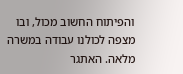והפיתוח החשוב מכול, ובו מצפה לכולנו עבודה במשרה מלאה. האתגר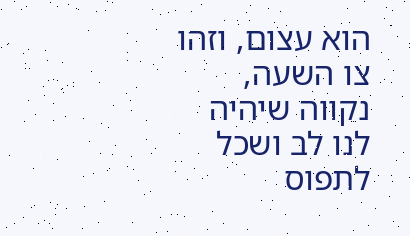הוא עצום, וזהו צו השעה, נקווה שיהיה לנו לב ושכל לתפוס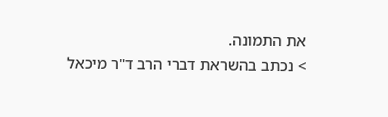את התמונה.
> נכתב בהשראת דברי הרב ד"ר מיכאל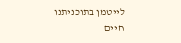לייטמן בתוכניתנו
חיים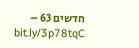חדשים 63 – bit.ly/3p78tqC